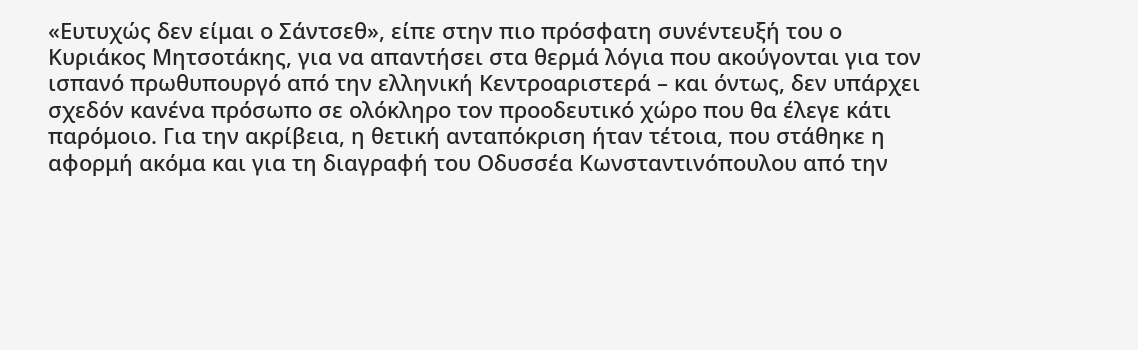«Ευτυχώς δεν είμαι ο Σάντσεθ», είπε στην πιο πρόσφατη συνέντευξή του ο Κυριάκος Μητσοτάκης, για να απαντήσει στα θερμά λόγια που ακούγονται για τον ισπανό πρωθυπουργό από την ελληνική Κεντροαριστερά – και όντως, δεν υπάρχει σχεδόν κανένα πρόσωπο σε ολόκληρο τον προοδευτικό χώρο που θα έλεγε κάτι παρόμοιο. Για την ακρίβεια, η θετική ανταπόκριση ήταν τέτοια, που στάθηκε η αφορμή ακόμα και για τη διαγραφή του Οδυσσέα Κωνσταντινόπουλου από την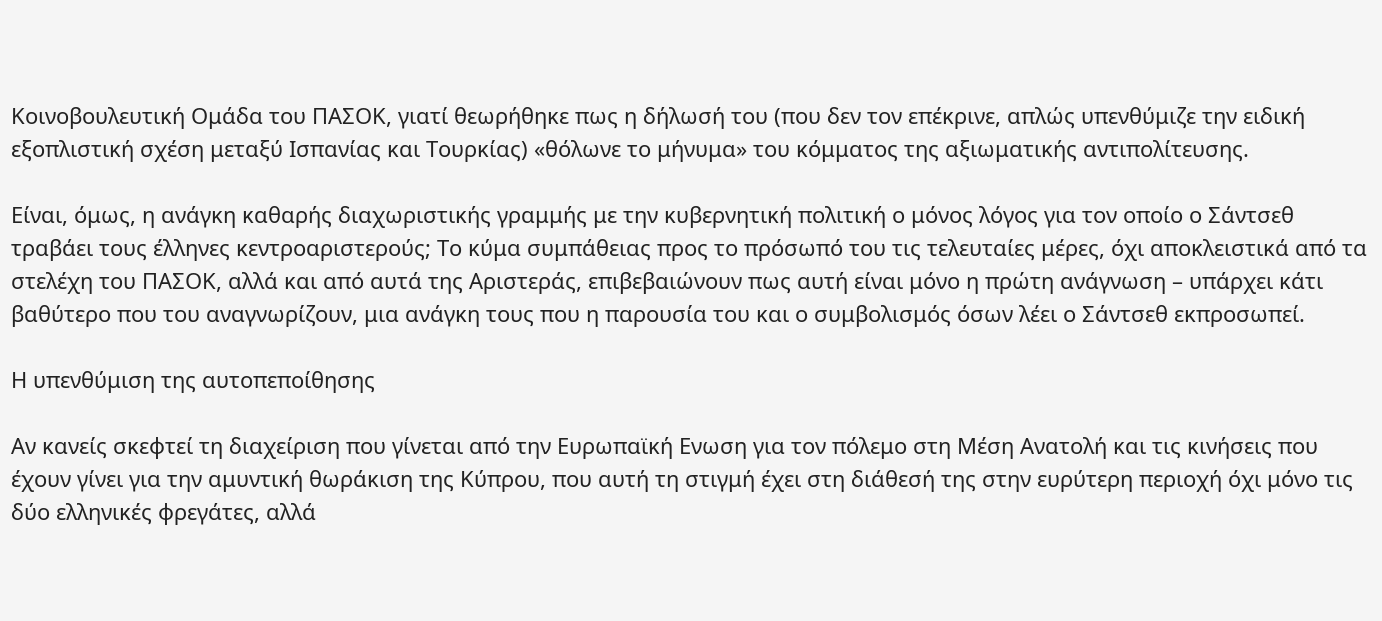Κοινοβουλευτική Ομάδα του ΠΑΣΟΚ, γιατί θεωρήθηκε πως η δήλωσή του (που δεν τον επέκρινε, απλώς υπενθύμιζε την ειδική εξοπλιστική σχέση μεταξύ Ισπανίας και Τουρκίας) «θόλωνε το μήνυμα» του κόμματος της αξιωματικής αντιπολίτευσης.

Είναι, όμως, η ανάγκη καθαρής διαχωριστικής γραμμής με την κυβερνητική πολιτική ο μόνος λόγος για τον οποίο ο Σάντσεθ τραβάει τους έλληνες κεντροαριστερούς; Το κύμα συμπάθειας προς το πρόσωπό του τις τελευταίες μέρες, όχι αποκλειστικά από τα στελέχη του ΠΑΣΟΚ, αλλά και από αυτά της Αριστεράς, επιβεβαιώνουν πως αυτή είναι μόνο η πρώτη ανάγνωση – υπάρχει κάτι βαθύτερο που του αναγνωρίζουν, μια ανάγκη τους που η παρουσία του και ο συμβολισμός όσων λέει ο Σάντσεθ εκπροσωπεί.

Η υπενθύμιση της αυτοπεποίθησης

Αν κανείς σκεφτεί τη διαχείριση που γίνεται από την Ευρωπαϊκή Ενωση για τον πόλεμο στη Μέση Ανατολή και τις κινήσεις που έχουν γίνει για την αμυντική θωράκιση της Κύπρου, που αυτή τη στιγμή έχει στη διάθεσή της στην ευρύτερη περιοχή όχι μόνο τις δύο ελληνικές φρεγάτες, αλλά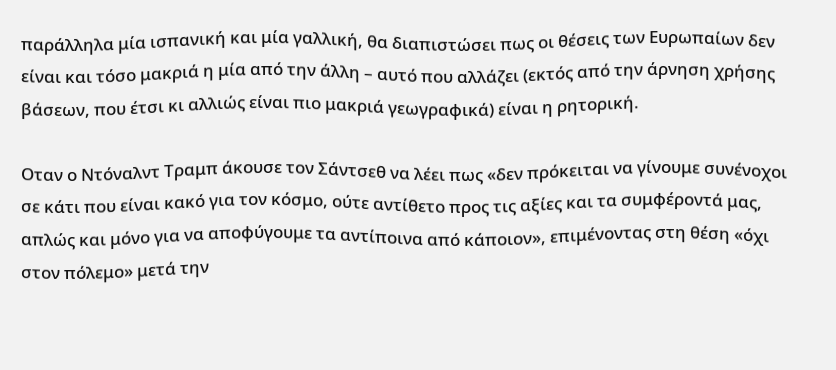παράλληλα μία ισπανική και μία γαλλική, θα διαπιστώσει πως οι θέσεις των Ευρωπαίων δεν είναι και τόσο μακριά η μία από την άλλη – αυτό που αλλάζει (εκτός από την άρνηση χρήσης βάσεων, που έτσι κι αλλιώς είναι πιο μακριά γεωγραφικά) είναι η ρητορική.

Οταν ο Ντόναλντ Τραμπ άκουσε τον Σάντσεθ να λέει πως «δεν πρόκειται να γίνουμε συνένοχοι σε κάτι που είναι κακό για τον κόσμο, ούτε αντίθετο προς τις αξίες και τα συμφέροντά μας, απλώς και μόνο για να αποφύγουμε τα αντίποινα από κάποιον», επιμένοντας στη θέση «όχι στον πόλεμο» μετά την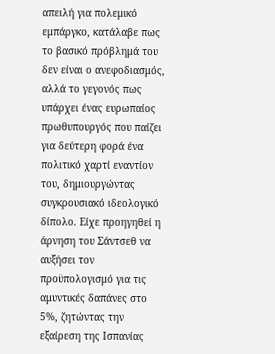απειλή για πολεμικό εμπάργκο, κατάλαβε πως το βασικό πρόβλημά του δεν είναι ο ανεφοδιασμός, αλλά το γεγονός πως υπάρχει ένας ευρωπαίος πρωθυπουργός που παίζει για δεύτερη φορά ένα πολιτικό χαρτί εναντίον του, δημιουργώντας συγκρουσιακό ιδεολογικό δίπολο. Είχε προηγηθεί η άρνηση του Σάντσεθ να αυξήσει τον προϋπολογισμό για τις αμυντικές δαπάνες στο 5%, ζητώντας την εξαίρεση της Ισπανίας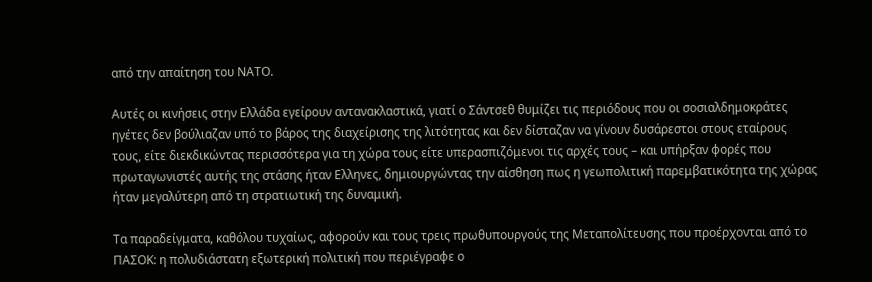από την απαίτηση του ΝΑΤΟ.

Αυτές οι κινήσεις στην Ελλάδα εγείρουν αντανακλαστικά, γιατί ο Σάντσεθ θυμίζει τις περιόδους που οι σοσιαλδημοκράτες ηγέτες δεν βούλιαζαν υπό το βάρος της διαχείρισης της λιτότητας και δεν δίσταζαν να γίνουν δυσάρεστοι στους εταίρους τους, είτε διεκδικώντας περισσότερα για τη χώρα τους είτε υπερασπιζόμενοι τις αρχές τους – και υπήρξαν φορές που πρωταγωνιστές αυτής της στάσης ήταν Ελληνες, δημιουργώντας την αίσθηση πως η γεωπολιτική παρεμβατικότητα της χώρας ήταν μεγαλύτερη από τη στρατιωτική της δυναμική.

Τα παραδείγματα, καθόλου τυχαίως, αφορούν και τους τρεις πρωθυπουργούς της Μεταπολίτευσης που προέρχονται από το ΠΑΣΟΚ: η πολυδιάστατη εξωτερική πολιτική που περιέγραφε ο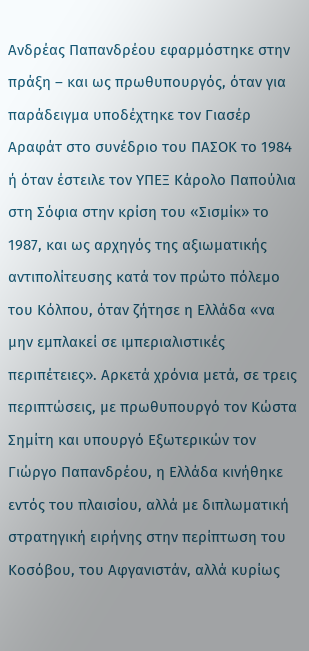Ανδρέας Παπανδρέου εφαρμόστηκε στην πράξη – και ως πρωθυπουργός, όταν για παράδειγμα υποδέχτηκε τον Γιασέρ Αραφάτ στο συνέδριο του ΠΑΣΟΚ το 1984 ή όταν έστειλε τον ΥΠΕΞ Κάρολο Παπούλια στη Σόφια στην κρίση του «Σισμίκ» το 1987, και ως αρχηγός της αξιωματικής αντιπολίτευσης κατά τον πρώτο πόλεμο του Κόλπου, όταν ζήτησε η Ελλάδα «να μην εμπλακεί σε ιμπεριαλιστικές περιπέτειες». Αρκετά χρόνια μετά, σε τρεις περιπτώσεις, με πρωθυπουργό τον Κώστα Σημίτη και υπουργό Εξωτερικών τον Γιώργο Παπανδρέου, η Ελλάδα κινήθηκε εντός του πλαισίου, αλλά με διπλωματική στρατηγική ειρήνης στην περίπτωση του Κοσόβου, του Αφγανιστάν, αλλά κυρίως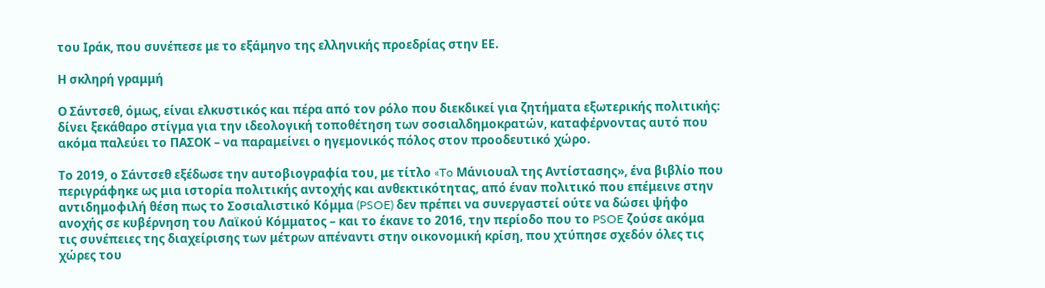του Ιράκ, που συνέπεσε με το εξάμηνο της ελληνικής προεδρίας στην ΕΕ.

Η σκληρή γραμμή

Ο Σάντσεθ, όμως, είναι ελκυστικός και πέρα από τον ρόλο που διεκδικεί για ζητήματα εξωτερικής πολιτικής: δίνει ξεκάθαρο στίγμα για την ιδεολογική τοποθέτηση των σοσιαλδημοκρατών, καταφέρνοντας αυτό που ακόμα παλεύει το ΠΑΣΟΚ – να παραμείνει ο ηγεμονικός πόλος στον προοδευτικό χώρο.

Το 2019, ο Σάντσεθ εξέδωσε την αυτοβιογραφία του, με τίτλο «To Μάνιουαλ της Αντίστασης», ένα βιβλίο που περιγράφηκε ως μια ιστορία πολιτικής αντοχής και ανθεκτικότητας, από έναν πολιτικό που επέμεινε στην αντιδημοφιλή θέση πως το Σοσιαλιστικό Κόμμα (PSOE) δεν πρέπει να συνεργαστεί ούτε να δώσει ψήφο ανοχής σε κυβέρνηση του Λαϊκού Κόμματος – και το έκανε το 2016, την περίοδο που το PSOE ζούσε ακόμα τις συνέπειες της διαχείρισης των μέτρων απέναντι στην οικονομική κρίση, που χτύπησε σχεδόν όλες τις χώρες του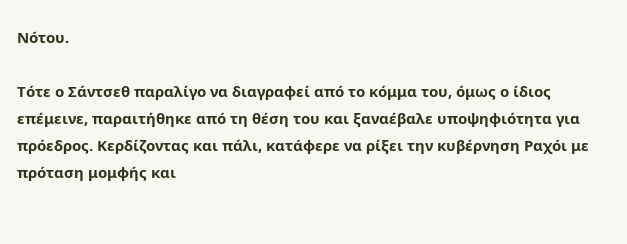Νότου.

Τότε ο Σάντσεθ παραλίγο να διαγραφεί από το κόμμα του, όμως ο ίδιος επέμεινε, παραιτήθηκε από τη θέση του και ξαναέβαλε υποψηφιότητα για πρόεδρος. Κερδίζοντας και πάλι, κατάφερε να ρίξει την κυβέρνηση Ραχόι με πρόταση μομφής και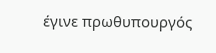έγινε πρωθυπουργός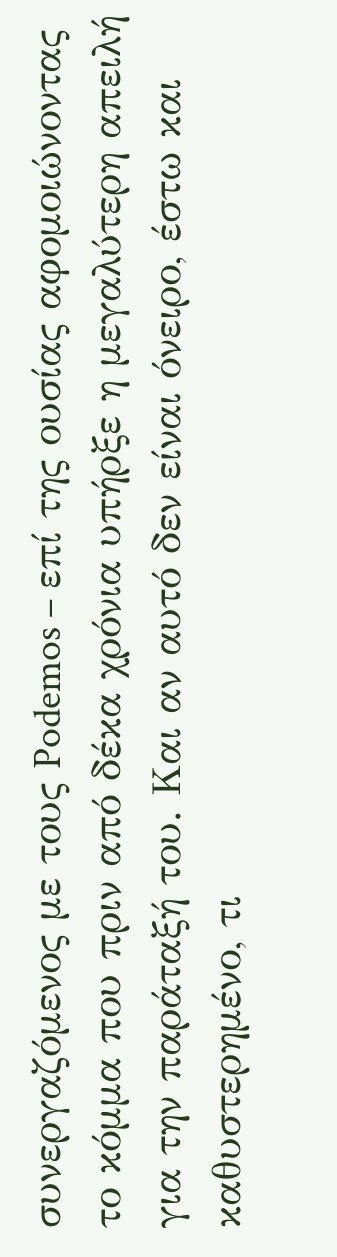συνεργαζόμενος με τους Podemos – επί της ουσίας αφομοιώνοντας το κόμμα που πριν από δέκα χρόνια υπήρξε η μεγαλύτερη απειλή για την παράταξή του. Και αν αυτό δεν είναι όνειρο, έστω και καθυστερημένο, τι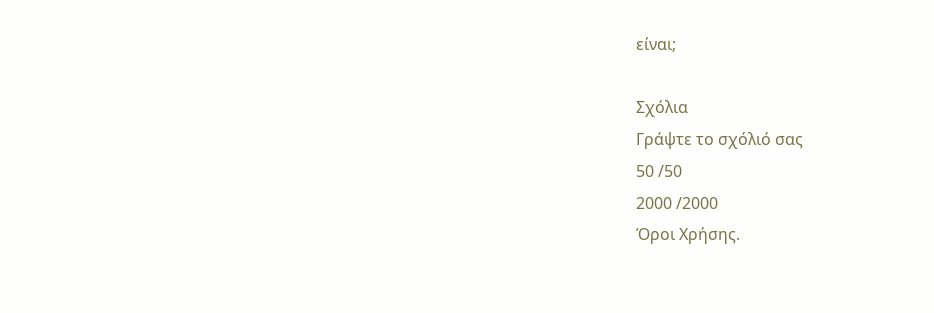είναι;

Σχόλια
Γράψτε το σχόλιό σας
50 /50
2000 /2000
Όροι Χρήσης.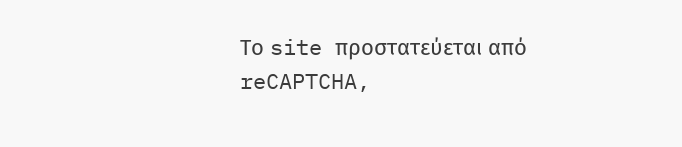Το site προστατεύεται από reCAPTCHA,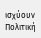ισχύουν Πολιτική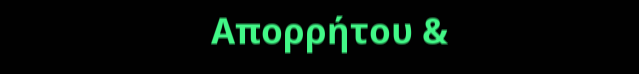Απορρήτου &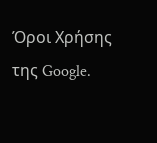Όροι Χρήσης της Google.